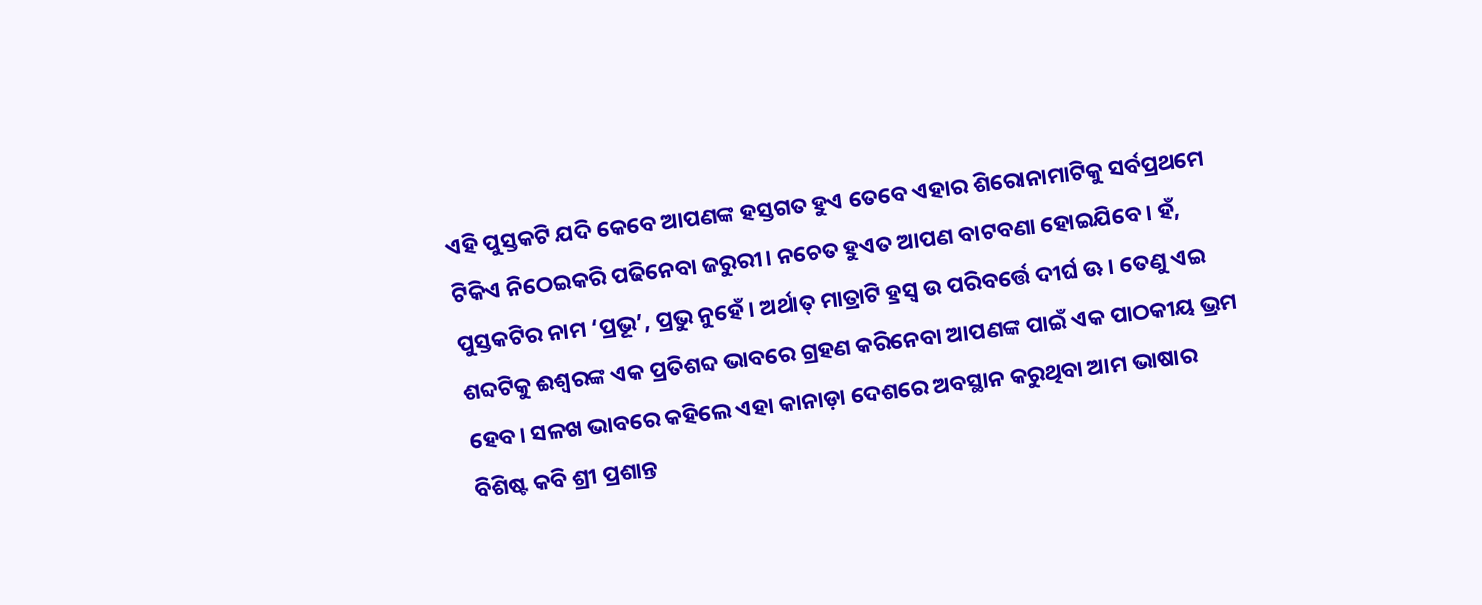ଏହି ପୁସ୍ତକଟି ଯଦି କେବେ ଆପଣଙ୍କ ହସ୍ତଗତ ହୁଏ ତେବେ ଏହାର ଶିରୋନାମାଟିକୁ ସର୍ବପ୍ରଥମେ ଟିକିଏ ନିଠେଇକରି ପଢିନେବା ଜରୁରୀ। ନଚେତ ହୁଏତ ଆପଣ ବାଟବଣା ହୋଇଯିବେ। ହଁ, ପୁସ୍ତକଟିର ନାମ ‘ପ୍ରଭୂ’, ପ୍ରଭୁ ନୁହେଁ। ଅର୍ଥାତ୍ ମାତ୍ରାଟି ହ୍ରସ୍ୱ ଉ ପରିବର୍ତ୍ତେ ଦୀର୍ଘ ଊ। ତେଣୁ ଏଇ ଶବ୍ଦଟିକୁ ଈଶ୍ବରଙ୍କ ଏକ ପ୍ରତିଶବ୍ଦ ଭାବରେ ଗ୍ରହଣ କରିନେବା ଆପଣଙ୍କ ପାଇଁ ଏକ ପାଠକୀୟ ଭ୍ରମ ହେବ। ସଳଖ ଭାବରେ କହିଲେ ଏହା କାନାଡ଼ା ଦେଶରେ ଅବସ୍ଥାନ କରୁଥିବା ଆମ ଭାଷାର ବିଶିଷ୍ଟ କବି ଶ୍ରୀ ପ୍ରଶାନ୍ତ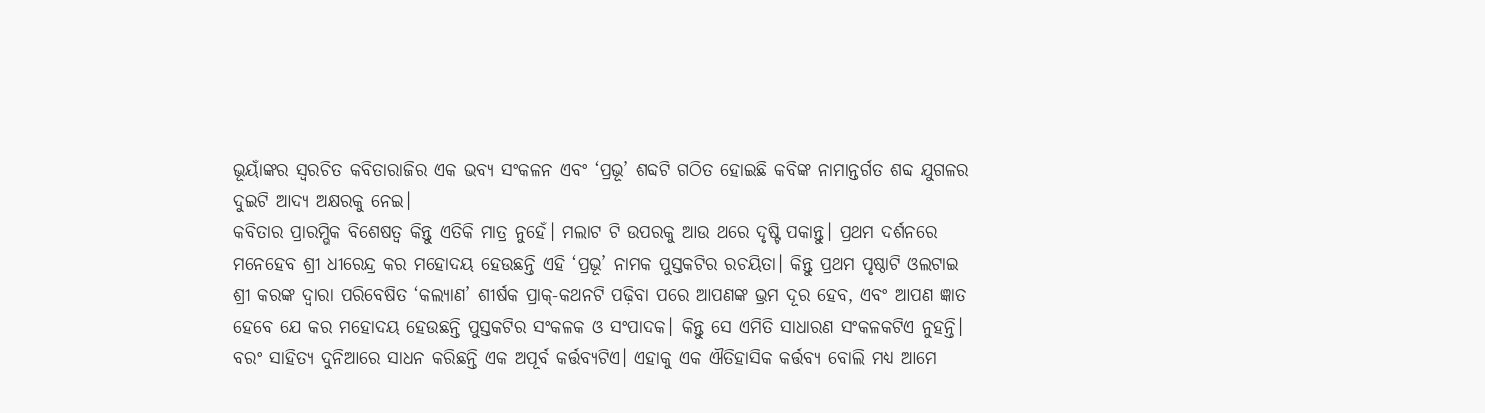ଭୂୟାଁଙ୍କର ସ୍ବରଚିତ କବିତାରାଜିର ଏକ ଭବ୍ୟ ସଂକଳନ ଏବଂ ‘ପ୍ରଭୂ’ ଶବ୍ଦଟି ଗଠିତ ହୋଇଛି କବିଙ୍କ ନାମାନ୍ତର୍ଗତ ଶବ୍ଦ ଯୁଗଳର ଦୁଇଟି ଆଦ୍ୟ ଅକ୍ଷରକୁ ନେଇ।
କବିତାର ପ୍ରାରମ୍ଭିକ ବିଶେଷତ୍ବ କିନ୍ତୁ ଏତିକି ମାତ୍ର ନୁହେଁ। ମଲାଟ ଟି ଉପରକୁ ଆଉ ଥରେ ଦୃଷ୍ଟି ପକାନ୍ତୁ। ପ୍ରଥମ ଦର୍ଶନରେ ମନେହେବ ଶ୍ରୀ ଧୀରେନ୍ଦ୍ର କର ମହୋଦୟ ହେଉଛନ୍ତି ଏହି ‘ପ୍ରଭୂ’ ନାମକ ପୁସ୍ତକଟିର ରଚୟିତା। କିନ୍ତୁ ପ୍ରଥମ ପୃଷ୍ଠାଟି ଓଲଟାଇ ଶ୍ରୀ କରଙ୍କ ଦ୍ବାରା ପରିବେଷିତ ‘କଲ୍ୟାଣ’ ଶୀର୍ଷକ ପ୍ରାକ୍-କଥନଟି ପଢ଼ିବା ପରେ ଆପଣଙ୍କ ଭ୍ରମ ଦୂର ହେବ, ଏବଂ ଆପଣ ଜ୍ଞାତ ହେବେ ଯେ କର ମହୋଦୟ ହେଉଛନ୍ତି ପୁସ୍ତକଟିର ସଂକଳକ ଓ ସଂପାଦକ। କିନ୍ତୁ ସେ ଏମିତି ସାଧାରଣ ସଂକଳକଟିଏ ନୁହନ୍ତି। ବରଂ ସାହିତ୍ୟ ଦୁନିଆରେ ସାଧନ କରିଛନ୍ତି ଏକ ଅପୂର୍ବ କର୍ତ୍ତବ୍ୟଟିଏ। ଏହାକୁ ଏକ ଐତିହାସିକ କର୍ତ୍ତବ୍ୟ ବୋଲି ମଧ୍ୟ ଆମେ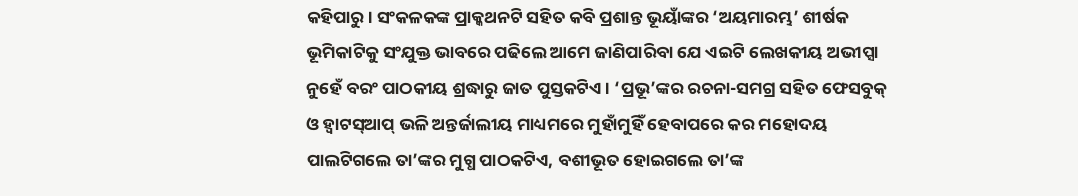କହିପାରୁ। ସଂକଳକଙ୍କ ପ୍ରାକ୍କଥନଟି ସହିତ କବି ପ୍ରଶାନ୍ତ ଭୂୟାଁଙ୍କର ‘ଅୟମାରମ୍ଭ’ ଶୀର୍ଷକ ଭୂମିକାଟିକୁ ସଂଯୁକ୍ତ ଭାବରେ ପଢିଲେ ଆମେ ଜାଣିପାରିବା ଯେ ଏଇଟି ଲେଖକୀୟ ଅଭୀପ୍ସା ନୁହେଁ ବରଂ ପାଠକୀୟ ଶ୍ରଦ୍ଧାରୁ ଜାତ ପୁସ୍ତକଟିଏ। ‘ପ୍ରଭୂ’ଙ୍କର ରଚନା-ସମଗ୍ର ସହିତ ଫେସବୁକ୍ ଓ ହ୍ବାଟସ୍ଆପ୍ ଭଳି ଅନ୍ତର୍ଜାଲୀୟ ମାଧ୍ୟମରେ ମୁହାଁମୁହିଁ ହେବାପରେ କର ମହୋଦୟ ପାଲଟିଗଲେ ତା’ଙ୍କର ମୁଗ୍ଧ ପାଠକଟିଏ, ବଶୀଭୂତ ହୋଇଗଲେ ତା’ଙ୍କ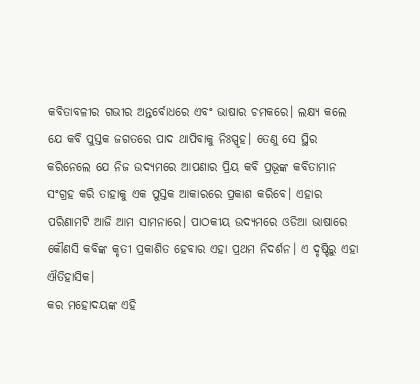କବିତାବଳୀର ଗଭୀର ଅନ୍ତର୍ବୋଧରେ ଏବଂ ଭାଷାର ଚମକରେ। ଲକ୍ଷ୍ୟ କଲେ ଯେ କବି ପୁସ୍ତକ ଜଗତରେ ପାଦ ଥାପିବାକୁ ନିଃସ୍ପୃହ। ତେଣୁ ସେ ସ୍ଥିର କରିନେଲେ ଯେ ନିଜ ଉଦ୍ୟମରେ ଆପଣାର ପ୍ରିୟ କବି ପ୍ରଭୂଙ୍କ କବିତାମାନ ସଂଗ୍ରହ କରି ତାହାକୁ ଏକ ପୁସ୍ତକ ଆକାରରେ ପ୍ରକାଶ କରିବେ। ଏହାର ପରିଣାମଟି ଆଜି ଆମ ସାମନାରେ। ପାଠକୀୟ ଉଦ୍ୟମରେ ଓଡିଆ ଭାଷାରେ କୌଣସି କବିଙ୍କ କୃତୀ ପ୍ରକାଶିତ ହେବାର ଏହା ପ୍ରଥମ ନିଦର୍ଶନ। ଏ ଦୃଷ୍ଟିରୁ ଏହା ଐତିହାସିକ।
କର ମହୋଦୟଙ୍କ ଏହି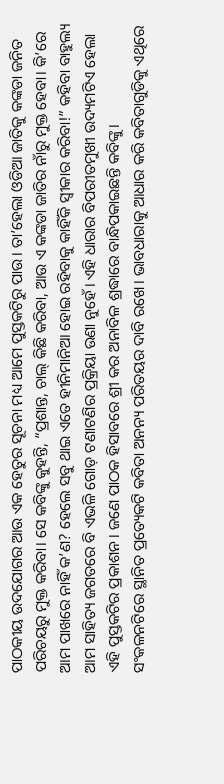ପାଠକୀୟ ଉଦଯୋଗର ଆଉ ଏକ ହେତୁର ସୂଚନା ମଧ୍ୟ ଆମେ ପୁସ୍ତକଟିରୁ ପାଉ। ତା’ହେଲା ଓଡିଆ ଜାତିକୁ କଙ୍କଡା ଜନିତ ପରିଚୟରୁ ମୁକ୍ତ କରିବା। ସେ କବିଙ୍କୁ କୁହନ୍ତି, “ପ୍ରଶାନ୍ତ, ଚାଲ୍ କିଛି କରିବା, ଆଉ ଏ କଙ୍କଡା ଜାତିର ନାଁରୁ ମୁକ୍ତ ହେବା। କି’ରେ ଆମ ପାଖରେ ନାହିଁ କ’ଣ? ହେଲେ ସବୁ ଥାଇ ଏତେ ହୀନିମାନିଆ ହୋଇ ରହିବାକୁ କାହିଁକି ସ୍ବୀକାର କରିବା!” କହିବା ବାହୁଲ୍ୟ ଆମ ସାହିତ୍ୟ ଜଗତରେ ବି ଏଭଳି ଗୋଡ଼ ଟଣାଟଣିର ପ୍ରକ୍ରିୟା ଉଣା ନୁହେଁ। ଏହି ଧାରାର ବିପରୀତମୁଖୀ ଉଦ୍ୟମଟିଏ ହେଲା ଏହି ପୁସ୍ତକଟିର ପ୍ରକାଶନ। ଜଣେ ପାଠକ ହିସାବରେ ଶ୍ରୀ କର ଅନାବିଳ ଶ୍ରଦ୍ଧାରେ ବାନ୍ଧିପକାଇଛନ୍ତି କବିଙ୍କୁ।
ସଂକଳନଟିରେ ସ୍ଥାନିତ ପ୍ରତ୍ୟେକଟି କବିତା ଅନନ୍ୟ ପରିତୟର ଦାବି ରଖେ। ଭାବଧାରାକୁ ଆଧାର କରି କବିତାଗୁଡିକୁ ଏଥିରେ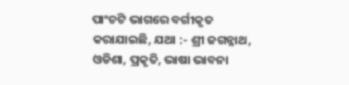ପାଂଚଟି ଭାଗରେ ବର୍ଗୀକୃତ କରାଯାଇଛି, ଯଥା :- ଶ୍ରୀ ଜଗନ୍ନାଥ, ଓଡିଶା, ପ୍ରକୃତି, ଭାଷା ଭାବନା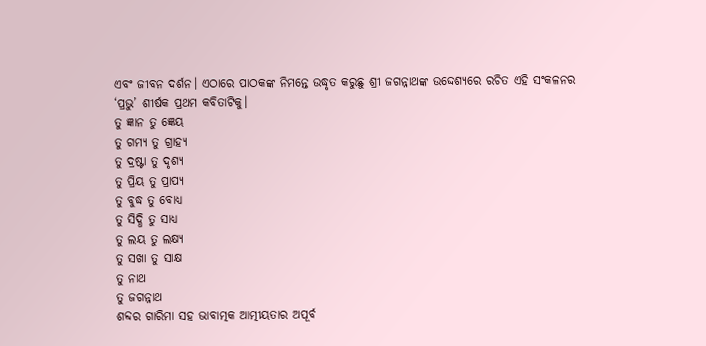ଏବଂ ଜୀବନ ଦର୍ଶନ। ଏଠାରେ ପାଠକଙ୍କ ନିମନ୍ତେ ଉଦ୍ଧୃତ କରୁଛୁ ଶ୍ରୀ ଜଗନ୍ନାଥଙ୍କ ଉଦ୍ଦେଶ୍ୟରେ ରଚିତ ଏହି ସଂକଳନର ‘ପ୍ରଭୁ’ ଶୀର୍ଷକ ପ୍ରଥମ କବିତାଟିକୁ।
ତୁ ଜ୍ଞାନ ତୁ ଜ୍ଞେୟ
ତୁ ଗମ୍ୟ ତୁ ଗ୍ରାହ୍ୟ
ତୁ ଦ୍ରଷ୍ଟା ତୁ ଦୃଶ୍ୟ
ତୁ ପ୍ରିୟ ତୁ ପ୍ରାପ୍ୟ
ତୁ ବୁଦ୍ଧ ତୁ ବୋଧ୍ୟ
ତୁ ସିଦ୍ଧି ତୁ ସାଧ୍ୟ
ତୁ ଲୟ ତୁ ଲକ୍ଷ୍ୟ
ତୁ ସଖା ତୁ ସାକ୍ଷ
ତୁ ନାଥ
ତୁ ଜଗନ୍ନାଥ
ଶବ୍ଦର ଗାରିମା ସହ ଭାବାତ୍ମକ ଆତ୍ମୀୟତାର ଅପୂର୍ବ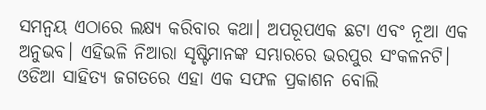ସମନ୍ବୟ ଏଠାରେ ଲକ୍ଷ୍ୟ କରିବାର କଥା। ଅପରୂପଏକ ଛଟା ଏବଂ ନୂଆ ଏକ ଅନୁଭବ। ଏହିଭଳି ନିଆରା ସୃଷ୍ଟିମାନଙ୍କ ସମ୍ଭାରରେ ଭରପୁର ସଂକଳନଟି। ଓଡିଆ ସାହିତ୍ୟ ଜଗତରେ ଏହା ଏକ ସଫଳ ପ୍ରକାଶନ ବୋଲି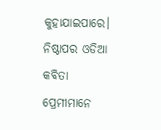କୁହାଯାଇପାରେ। ନିଷ୍ଠାପର ଓଡିଆ କବିତା ପ୍ରେମୀମାନେ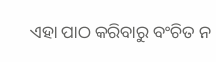ଏହା ପାଠ କରିବାରୁ ବଂଚିତ ନ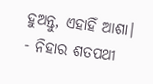ହୁଅନ୍ତୁ, ଏହାହିଁ ଆଶା।
- ନିହାର ଶତପଥୀ